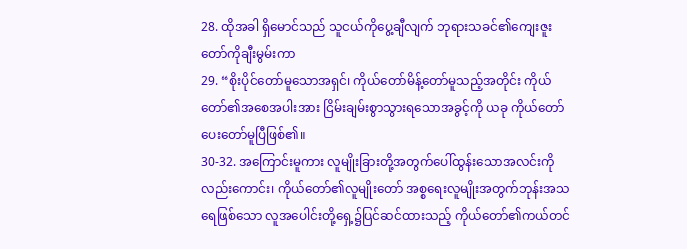28. ထိုအခါ ရှိမောင်သည် သူငယ်ကိုပွေ့ချီလျက် ဘုရားသခင်၏ကျေးဇူးတော်ကိုချီးမွမ်းကာ
29. “စိုးပိုင်တော်မူသောအရှင်၊ ကိုယ်တော်မိန့်တော်မူသည့်အတိုင်း ကိုယ်တော်၏အစေအပါးအား ငြိမ်းချမ်းစွာသွားရသောအခွင့်ကို ယခု ကိုယ်တော်ပေးတော်မူပြီဖြစ်၏။
30-32. အကြောင်းမူကား လူမျိုးခြားတို့အတွက်ပေါ်ထွန်းသောအလင်းကိုလည်းကောင်း၊ ကိုယ်တော်၏လူမျိုးတော် အစ္စရေးလူမျိုးအတွက်ဘုန်းအသရေဖြစ်သော လူအပေါင်းတို့ရှေ့၌ပြင်ဆင်ထားသည့် ကိုယ်တော်၏ကယ်တင်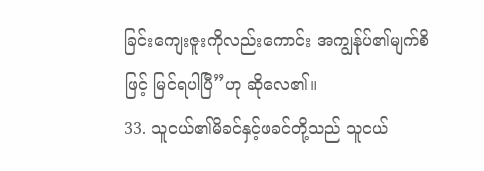ခြင်းကျေးဇူးကိုလည်းကောင်း အကျွန်ုပ်၏မျက်စိဖြင့် မြင်ရပါပြီ”ဟု ဆိုလေ၏။
33. သူငယ်၏မိခင်နှင့်ဖခင်တို့သည် သူငယ်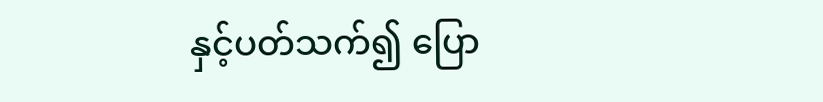နှင့်ပတ်သက်၍ ပြော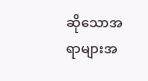ဆိုသောအရာများအ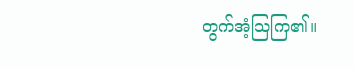တွက်အံ့သြကြ၏။